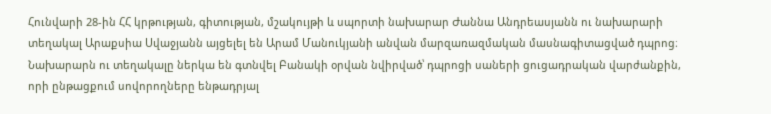Հունվարի 28-ին ՀՀ կրթության, գիտության, մշակույթի և սպորտի նախարար Ժաննա Անդրեասյանն ու նախարարի տեղակալ Արաքսիա Սվաջյանն այցելել են Արամ Մանուկյանի անվան մարզառազմական մասնագիտացված դպրոց։ Նախարարն ու տեղակալը ներկա են գտնվել Բանակի օրվան նվիրված՝ դպրոցի սաների ցուցադրական վարժանքին, որի ընթացքում սովորողները ենթադրյալ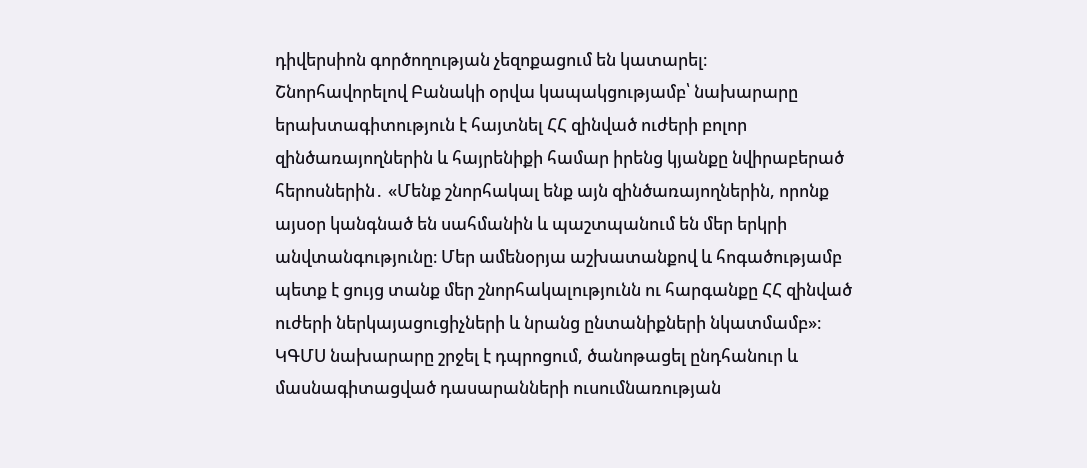դիվերսիոն գործողության չեզոքացում են կատարել։
Շնորհավորելով Բանակի օրվա կապակցությամբ՝ նախարարը երախտագիտություն է հայտնել ՀՀ զինված ուժերի բոլոր զինծառայողներին և հայրենիքի համար իրենց կյանքը նվիրաբերած հերոսներին․ «Մենք շնորհակալ ենք այն զինծառայողներին, որոնք այսօր կանգնած են սահմանին և պաշտպանում են մեր երկրի անվտանգությունը։ Մեր ամենօրյա աշխատանքով և հոգածությամբ պետք է ցույց տանք մեր շնորհակալությունն ու հարգանքը ՀՀ զինված ուժերի ներկայացուցիչների և նրանց ընտանիքների նկատմամբ»։
ԿԳՄՍ նախարարը շրջել է դպրոցում, ծանոթացել ընդհանուր և մասնագիտացված դասարանների ուսումնառության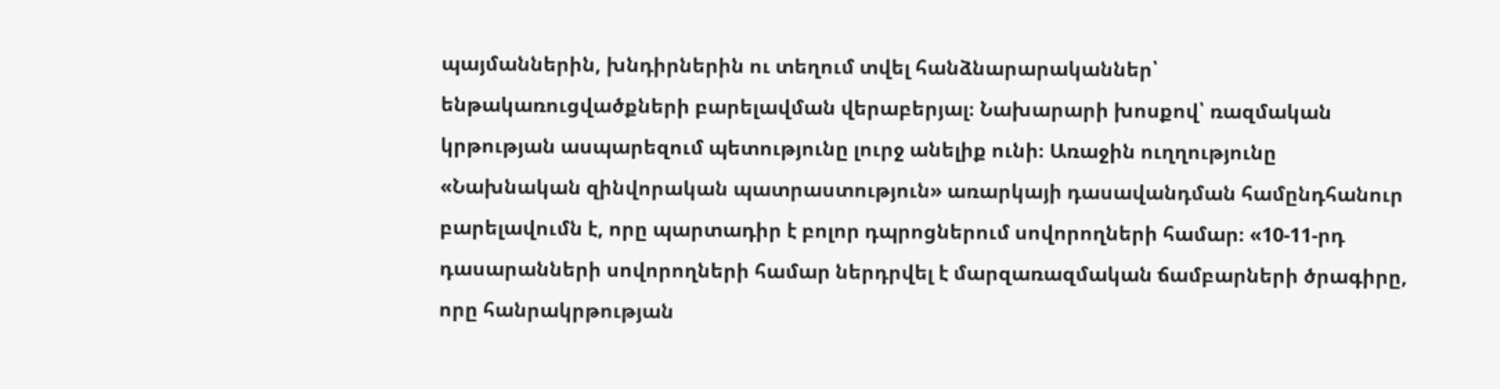պայմաններին, խնդիրներին ու տեղում տվել հանձնարարականներ՝ ենթակառուցվածքների բարելավման վերաբերյալ։ Նախարարի խոսքով՝ ռազմական կրթության ասպարեզում պետությունը լուրջ անելիք ունի։ Առաջին ուղղությունը «Նախնական զինվորական պատրաստություն» առարկայի դասավանդման համընդհանուր բարելավումն է, որը պարտադիր է բոլոր դպրոցներում սովորողների համար։ «10-11-րդ դասարանների սովորողների համար ներդրվել է մարզառազմական ճամբարների ծրագիրը, որը հանրակրթության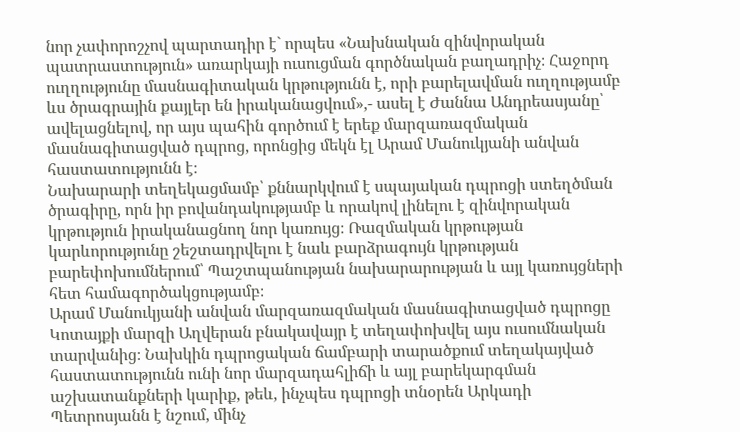նոր չափորոշչով պարտադիր է` որպես «Նախնական զինվորական պատրաստություն» առարկայի ուսուցման գործնական բաղադրիչ։ Հաջորդ ուղղությունը մասնագիտական կրթությունն է, որի բարելավման ուղղությամբ ևս ծրագրային քայլեր են իրականացվում»,- ասել է Ժաննա Անդրեասյանը՝ ավելացնելով, որ այս պահին գործում է երեք մարզառազմական մասնագիտացված դպրոց, որոնցից մեկն էլ Արամ Մանուկյանի անվան հաստատությունն է։
Նախարարի տեղեկացմամբ՝ քննարկվում է սպայական դպրոցի ստեղծման ծրագիրը, որն իր բովանդակությամբ և որակով լինելու է զինվորական կրթություն իրականացնող նոր կառույց։ Ռազմական կրթության կարևորությունը շեշտադրվելու է նաև բարձրագույն կրթության բարեփոխումներում՝ Պաշտպանության նախարարության և այլ կառույցների հետ համագործակցությամբ։
Արամ Մանուկյանի անվան մարզառազմական մասնագիտացված դպրոցը Կոտայքի մարզի Աղվերան բնակավայր է տեղափոխվել այս ուսումնական տարվանից։ Նախկին դպրոցական ճամբարի տարածքում տեղակայված հաստատությունն ունի նոր մարզադահլիճի և այլ բարեկարգման աշխատանքների կարիք, թեև, ինչպես դպրոցի տնօրեն Արկադի Պետրոսյանն է նշում, մինչ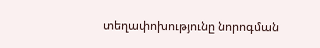տեղափոխությունը նորոգման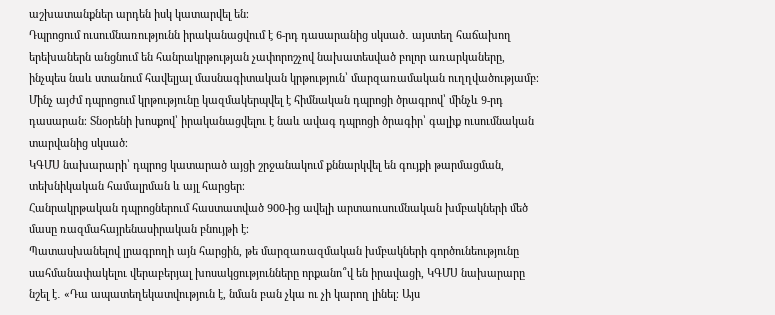աշխատանքներ արդեն իսկ կատարվել են։
Դպրոցում ուսումնառությունն իրականացվում է 6-րդ դասարանից սկսած․ այստեղ հաճախող երեխաներն անցնում են հանրակրթության չափորոշչով նախատեսված բոլոր առարկաները, ինչպես նաև ստանում հավելյալ մասնագիտական կրթություն՝ մարզառամական ուղղվածությամբ։
Մինչ այժմ դպրոցում կրթությունը կազմակերպվել է հիմնական դպրոցի ծրագրով՝ մինչև 9-րդ դասարան։ Տնօրենի խոսքով՝ իրականացվելու է նաև ավագ դպրոցի ծրագիր՝ գալիք ուսումնական տարվանից սկսած։
ԿԳՄՍ նախարարի՝ դպրոց կատարած այցի շրջանակում քննարկվել են գույքի թարմացման, տեխնիկական համալրման և այլ հարցեր։
Հանրակրթական դպրոցներում հաստատված 900-ից ավելի արտաուսումնական խմբակների մեծ մասը ռազմահայրենասիրական բնույթի է։
Պատասխանելով լրագրողի այն հարցին, թե մարզառազմական խմբակների գործունեությունը սահմանափակելու վերաբերյալ խոսակցությունները որքանո՞վ են իրավացի, ԿԳՄՍ նախարարը նշել է․ «Դա ապատեղեկատվություն է, նման բան չկա ու չի կարող լինել։ Այս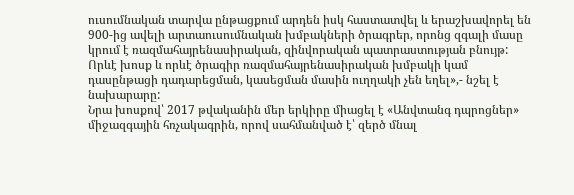ուսումնական տարվա ընթացքում արդեն իսկ հաստատվել և երաշխավորել են 900-ից ավելի արտաուսումնական խմբակների ծրագրեր, որոնց զգալի մասը կրում է ռազմահայրենասիրական, զինվորական պատրաստության բնույթ: Որևէ խոսք և որևէ ծրագիր ռազմահայրենասիրական խմբակի կամ դասընթացի դադարեցման, կասեցման մասին ուղղակի չեն եղել»,- նշել է նախարարը:
Նրա խոսքով՝ 2017 թվականին մեր երկիրը միացել է «Անվտանգ դպրոցներ» միջազգային հռչակագրին, որով սահմանված է՝ զերծ մնալ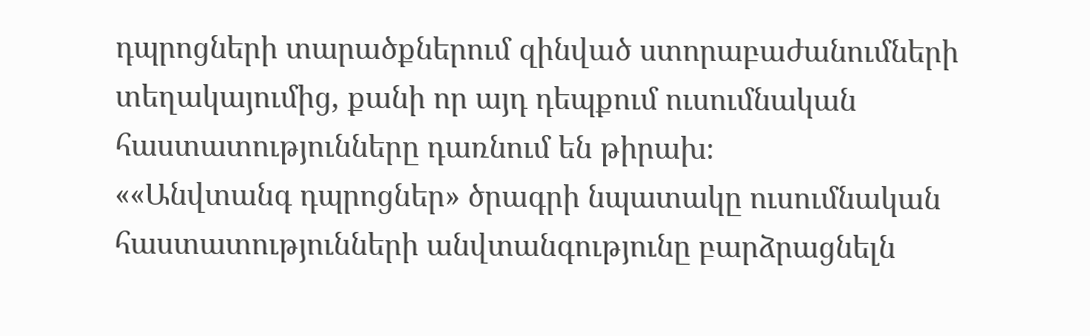դպրոցների տարածքներում զինված ստորաբաժանումների տեղակայումից, քանի որ այդ դեպքում ուսումնական հաստատությունները դառնում են թիրախ։
««Անվտանգ դպրոցներ» ծրագրի նպատակը ուսումնական հաստատությունների անվտանգությունը բարձրացնելն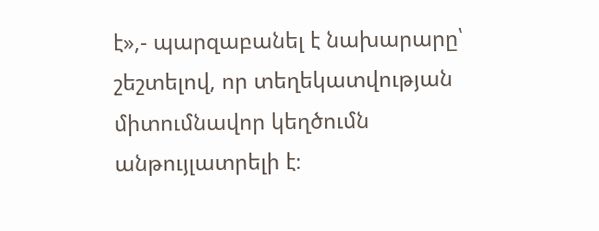է»,- պարզաբանել է նախարարը՝ շեշտելով, որ տեղեկատվության միտումնավոր կեղծումն անթույլատրելի է։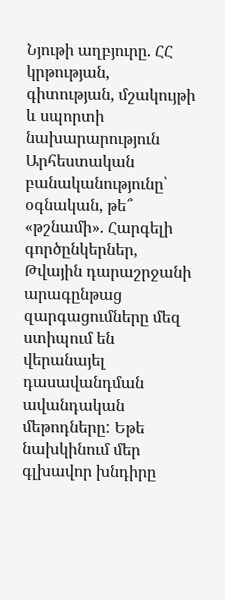Նյութի աղբյուրը. ՀՀ կրթության, գիտության, մշակույթի և սպորտի նախարարություն
Արհեստական բանականությունը՝ օգնական, թե՞ «թշնամի». Հարգելի գործընկերներ, Թվային դարաշրջանի արագընթաց զարգացումները մեզ ստիպում են վերանայել դասավանդման ավանդական մեթոդները: Եթե նախկինում մեր գլխավոր խնդիրը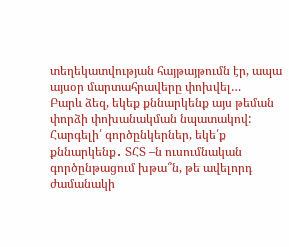տեղեկատվության հայթայթումն էր, ապա այսօր մարտահրավերը փոխվել…
Բարև ձեզ, եկեք քննարկենք այս թեման փորձի փոխանակման նպատակով:
Հարգելի՛ գործընկերներ, եկե՛ք քննարկենք․ ՏՀՏ –ն ուսումնական գործընթացում խթա՞ն, թե ավելորդ ժամանակի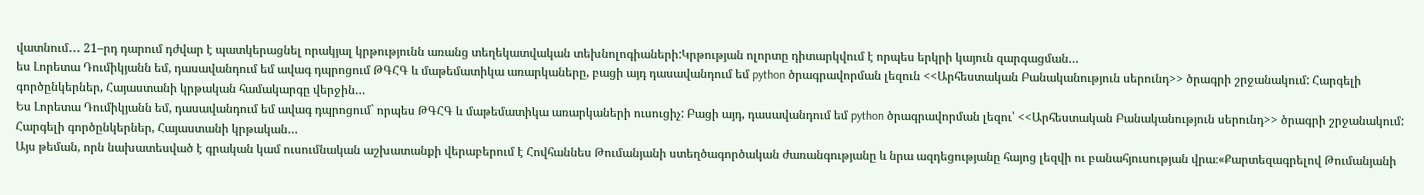վատնում․․․ 21–րդ դարում դժվար է պատկերացնել որակյալ կրթությունն առանց տեղեկատվական տեխնոլոգիաների:Կրթության ոլորտը դիտարկվում է որպես երկրի կայուն զարգացման…
ես Լորետա Դումիկյանն եմ, դասավանդում եմ ավագ դպրոցում ԹԳՀԳ և մաթեմատիկա առարկաները, բացի այդ դասավանդում եմ python ծրագրավորման լեզուն <<Արհեստական Բանականություն սերունդ>> ծրագրի շրջանակում: Հարգելի գործընկերներ, Հայաստանի կրթական համակարգը վերջին…
Ես Լորետա Դումիկյանն եմ, դասավանդում եմ ավագ դպրոցում` որպես ԹԳՀԳ և մաթեմատիկա առարկաների ուսուցիչ: Բացի այդ, դասավանդում եմ python ծրագրավորման լեզու՝ <<Արհեստական Բանականություն սերունդ>> ծրագրի շրջանակում: Հարգելի գործընկերներ, Հայաստանի կրթական…
Այս թեման, որն նախատեսված է գրական կամ ուսումնական աշխատանքի վերաբերում է Հովհաննես Թումանյանի ստեղծագործական ժառանգությանը և նրա ազդեցությանը հայոց լեզվի ու բանահյուսության վրա։«Քարտեզագրելով Թումանյանի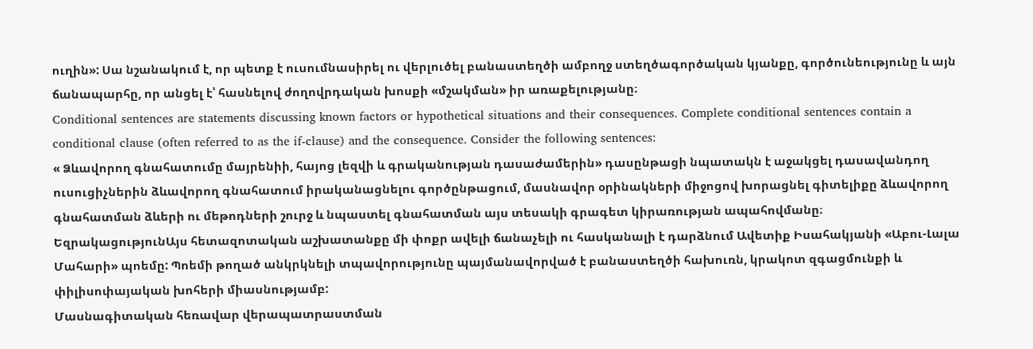ուղին»: Սա նշանակում է, որ պետք է ուսումնասիրել ու վերլուծել բանաստեղծի ամբողջ ստեղծագործական կյանքը, գործունեությունը և այն ճանապարհը, որ անցել է՝ հասնելով ժողովրդական խոսքի «մշակման» իր առաքելությանը։
Conditional sentences are statements discussing known factors or hypothetical situations and their consequences. Complete conditional sentences contain a conditional clause (often referred to as the if-clause) and the consequence. Consider the following sentences:
« Ձևավորող գնահատումը մայրենիի, հայոց լեզվի և գրականության դասաժամերին» դասընթացի նպատակն է աջակցել դասավանդող ուսուցիչներին ձևավորող գնահատում իրականացնելու գործընթացում, մասնավոր օրինակների միջոցով խորացնել գիտելիքը ձևավորող գնահատման ձևերի ու մեթոդների շուրջ և նպաստել գնահատման այս տեսակի գրագետ կիրառության ապահովմանը։
ԵզրակացությունԱյս հետազոտական աշխատանքը մի փոքր ավելի ճանաչելի ու հասկանալի է դարձնում Ավետիք Իսահակյանի «Աբու-Լալա Մահարի» պոեմը: Պոեմի թողած անկրկնելի տպավորությունը պայմանավորված է բանաստեղծի հախուռն, կրակոտ զգացմունքի և փիլիսոփայական խոհերի միասնությամբ:
Մասնագիտական հեռավար վերապատրաստման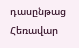դասընթաց
Հեռավար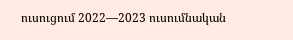ուսուցում 2022—2023 ուսումնական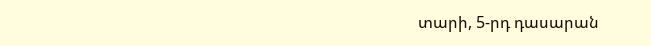տարի, 5-րդ դասարան